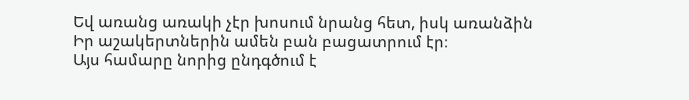Եվ առանց առակի չէր խոսում նրանց հետ, իսկ առանձին Իր աշակերտներին ամեն բան բացատրում էր։
Այս համարը նորից ընդգծում է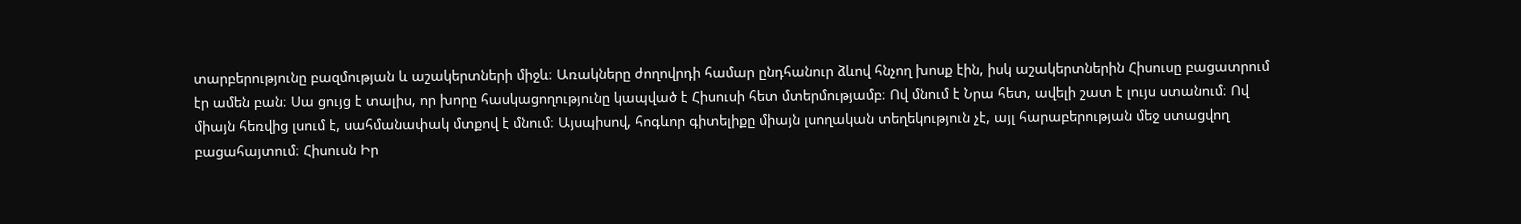տարբերությունը բազմության և աշակերտների միջև։ Առակները ժողովրդի համար ընդհանուր ձևով հնչող խոսք էին, իսկ աշակերտներին Հիսուսը բացատրում էր ամեն բան։ Սա ցույց է տալիս, որ խորը հասկացողությունը կապված է Հիսուսի հետ մտերմությամբ։ Ով մնում է Նրա հետ, ավելի շատ է լույս ստանում։ Ով միայն հեռվից լսում է, սահմանափակ մտքով է մնում։ Այսպիսով, հոգևոր գիտելիքը միայն լսողական տեղեկություն չէ, այլ հարաբերության մեջ ստացվող բացահայտում։ Հիսուսն Իր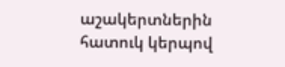աշակերտներին հատուկ կերպով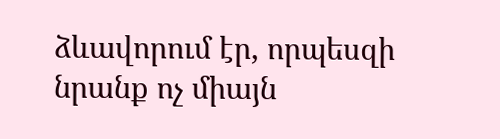ձևավորում էր, որպեսզի նրանք ոչ միայն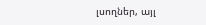լսողներ, այլ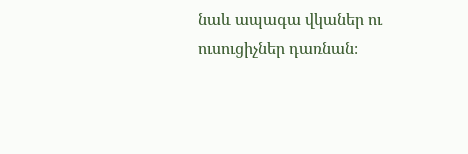նաև ապագա վկաներ ու ուսուցիչներ դառնան։